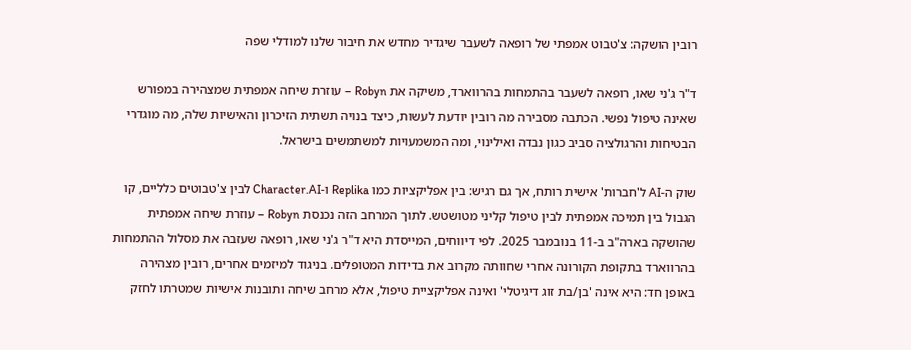רובין הושקה: צ'טבוט אמפתי של רופאה לשעבר שיגדיר מחדש את חיבור שלנו למודלי שפה

ד"ר ג'ני שאו, רופאה לשעבר בהתמחות בהרווארד, משיקה את Robyn – עוזרת שיחה אמפתית שמצהירה במפורש שאינה טיפול נפשי. הכתבה מסבירה מה רובין יודעת לעשות, כיצד בנויה תשתית הזיכרון והאישיות שלה, מה מוגדרי הבטיחות והרגולציה סביב כגון נבדה ואילינוי, ומה המשמעויות למשתמשים בישראל.

שוק ה-AI ל'חברות' אישית רותח, אך גם רגיש: בין אפליקציות כמו Replika ו-Character.AI לבין צ'טבוטים כלליים, קו הגבול בין תמיכה אמפתית לבין טיפול קליני מטושטש. לתוך המרחב הזה נכנסת Robyn – עוזרת שיחה אמפתית שהושקה בארה"ב ב-11 בנובמבר 2025. לפי דיווחים, המייסדת היא ד"ר ג'ני שאו, רופאה שעזבה את מסלול ההתמחות בהרווארד בתקופת הקורונה אחרי שחוותה מקרוב את בדידות המטופלים. בניגוד למיזמים אחרים, רובין מצהירה באופן חד: היא אינה 'בן/בת זוג דיגיטלי' ואינה אפליקציית טיפול, אלא מרחב שיחה ותובנות אישיות שמטרתו לחזק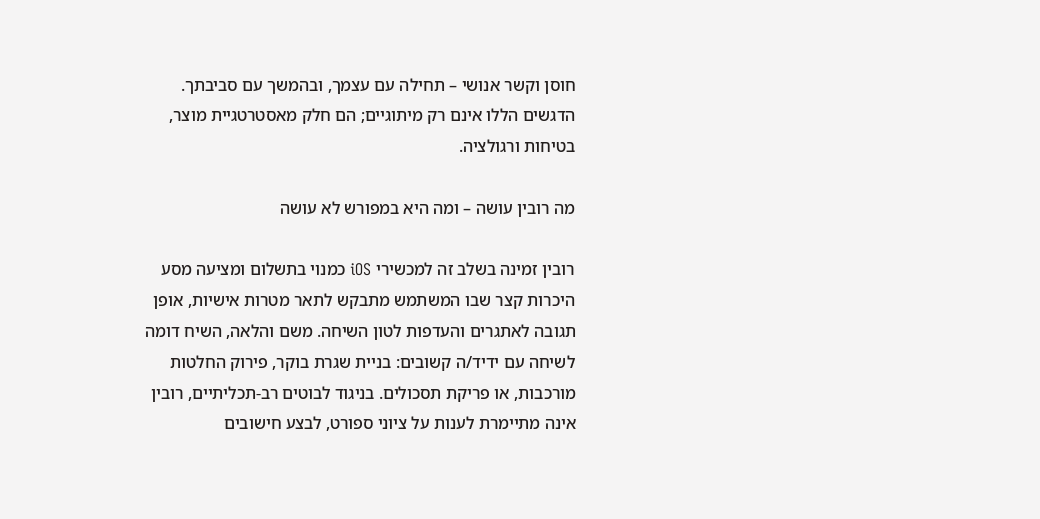חוסן וקשר אנושי – תחילה עם עצמך, ובהמשך עם סביבתך. הדגשים הללו אינם רק מיתוגיים; הם חלק מאסטרטגיית מוצר, בטיחות ורגולציה.

מה רובין עושה – ומה היא במפורש לא עושה

רובין זמינה בשלב זה למכשירי iOS כמנוי בתשלום ומציעה מסע היכרות קצר שבו המשתמש מתבקש לתאר מטרות אישיות, אופן תגובה לאתגרים והעדפות לטון השיחה. משם והלאה, השיח דומה לשיחה עם ידיד/ה קשובים: בניית שגרת בוקר, פירוק החלטות מורכבות, או פריקת תסכולים. בניגוד לבוטים רב-תכליתיים, רובין אינה מתיימרת לענות על ציוני ספורט, לבצע חישובים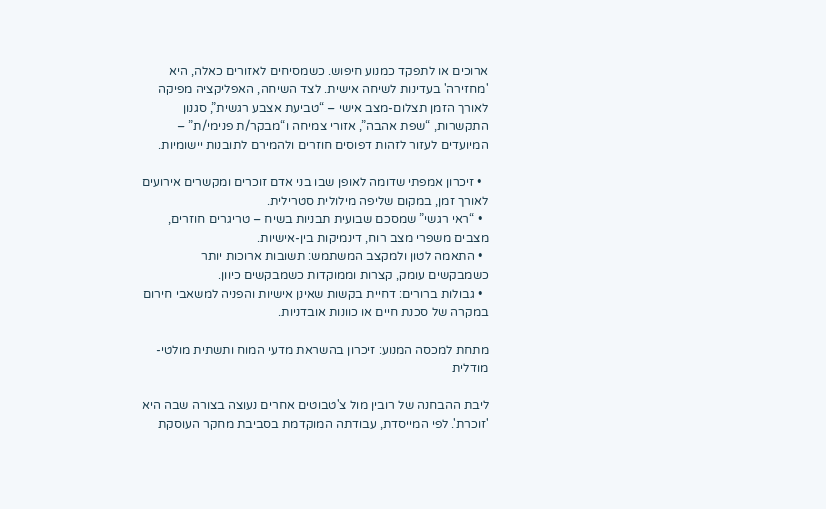ארוכים או לתפקד כמנוע חיפוש. כשמסיחים לאזורים כאלה, היא 'מחזירה' בעדינות לשיחה אישית. לצד השיחה, האפליקציה מפיקה לאורך הזמן תצלום-מצב אישי – “טביעת אצבע רגשית”, סגנון התקשרות, “שפת אהבה”, אזורי צמיחה ו“מבקר/ת פנימי/ת” – המיועדים לעזור לזהות דפוסים חוזרים ולהמירם לתובנות יישומיות.

  • זיכרון אמפתי שדומה לאופן שבו בני אדם זוכרים ומקשרים אירועים לאורך זמן, במקום שליפה מילולית סטרילית.
  • “ראי רגשי” שמסכם שבועית תבניות בשיח – טריגרים חוזרים, מצבים משפרי מצב רוח, דינמיקות בין-אישיות.
  • התאמה לטון ולמקצב המשתמש: תשובות ארוכות יותר כשמבקשים עומק, קצרות וממוקדות כשמבקשים כיוון.
  • גבולות ברורים: דחיית בקשות שאינן אישיות והפניה למשאבי חירום במקרה של סכנת חיים או כוונות אובדניות.

מתחת למכסה המנוע: זיכרון בהשראת מדעי המוח ותשתית מולטי-מודלית

ליבת ההבחנה של רובין מול צ'טבוטים אחרים נעוצה בצורה שבה היא 'זוכרת'. לפי המייסדת, עבודתה המוקדמת בסביבת מחקר העוסקת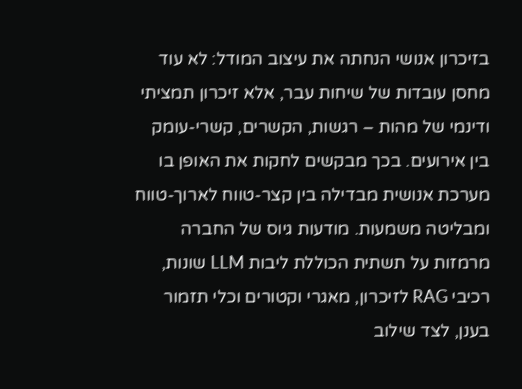בזיכרון אנושי הנחתה את עיצוב המודל: לא עוד מחסן עובדות של שיחות עבר, אלא זיכרון תמציתי ודינמי של מהות – רגשות, הקשרים, קשרי-עומק בין אירועים. בכך מבקשים לחקות את האופן בו מערכת אנושית מבדילה בין קצר-טווח לארוך-טווח ומבליטה משמעות. מודעות גיוס של החברה מרמזות על תשתית הכוללת ליבות LLM שונות, רכיבי RAG לזיכרון, מאגרי וקטורים וכלי תזמור בענן, לצד שילוב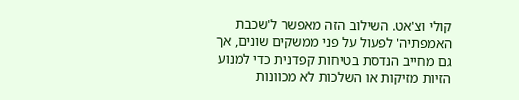קולי וצ'אט. השילוב הזה מאפשר ל'שכבת האמפתיה' לפעול על פני ממשקים שונים, אך גם מחייב הנדסת בטיחות קפדנית כדי למנוע הזיות מזיקות או השלכות לא מכוונות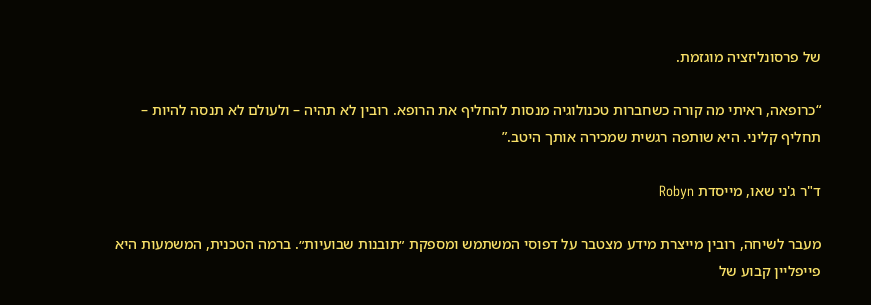של פרסונליזציה מוגזמת.

“כרופאה, ראיתי מה קורה כשחברות טכנולוגיה מנסות להחליף את הרופא. רובין לא תהיה – ולעולם לא תנסה להיות – תחליף קליני. היא שותפה רגשית שמכירה אותך היטב.”

ד"ר ג'ני שאו, מייסדת Robyn

מעבר לשיחה, רובין מייצרת מידע מצטבר על דפוסי המשתמש ומספקת ״תובנות שבועיות״. ברמה הטכנית, המשמעות היא פייפליין קבוע של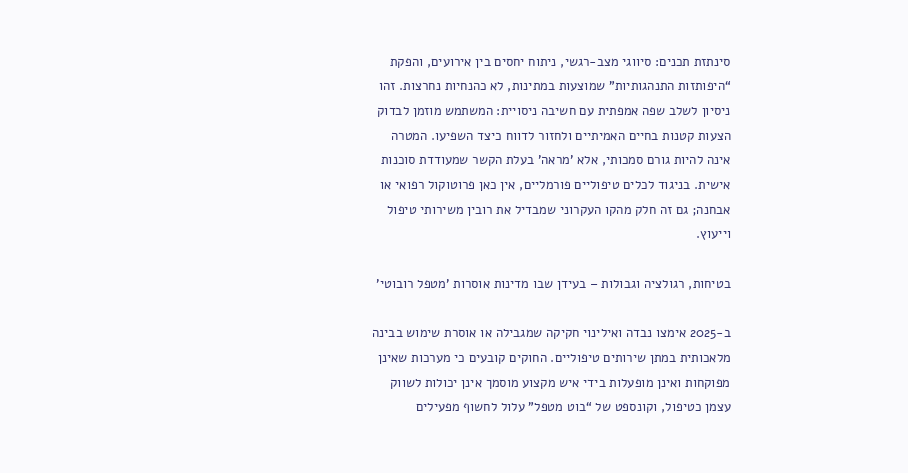סינתזת תכנים: סיווגי מצב-רגשי, ניתוח יחסים בין אירועים, והפקת “היפותזות התנהגותיות” שמוצעות במתינות, לא כהנחיות נחרצות. זהו ניסיון לשלב שפה אמפתית עם חשיבה ניסויית: המשתמש מוזמן לבדוק הצעות קטנות בחיים האמיתיים ולחזור לדווח כיצד השפיעו. המטרה אינה להיות גורם סמכותי, אלא 'מראה' בעלת הקשר שמעודדת סוכנות אישית. בניגוד לכלים טיפוליים פורמליים, אין כאן פרוטוקול רפואי או אבחנה; גם זה חלק מהקו העקרוני שמבדיל את רובין משירותי טיפול וייעוץ.

בטיחות, רגולציה וגבולות – בעידן שבו מדינות אוסרות 'מטפל רובוטי'

ב-2025 אימצו נבדה ואילינוי חקיקה שמגבילה או אוסרת שימוש בבינה מלאכותית במתן שירותים טיפוליים. החוקים קובעים כי מערכות שאינן מפוקחות ואינן מופעלות בידי איש מקצוע מוסמך אינן יכולות לשווק עצמן כטיפול, וקונספט של “בוט מטפל” עלול לחשוף מפעילים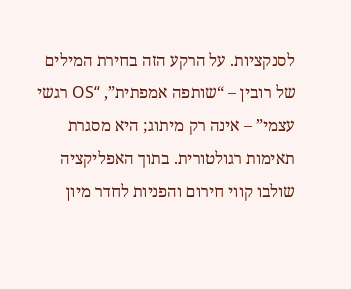לסנקציות. על הרקע הזה בחירת המילים של רובין – “שותפה אמפתית”, “OS רגשי עצמי” – אינה רק מיתוג; היא מסגרת תאימות רגולטורית. בתוך האפליקציה שולבו קווי חירום והפניות לחדר מיון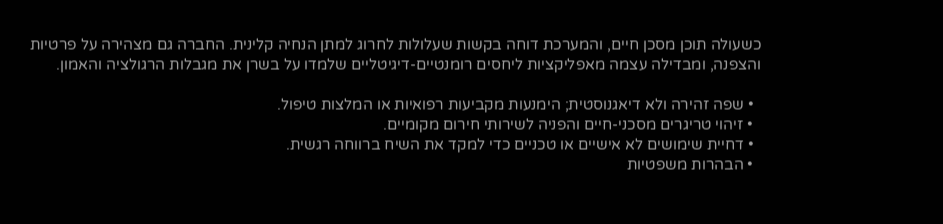כשעולה תוכן מסכן חיים, והמערכת דוחה בקשות שעלולות לחרוג למתן הנחיה קלינית. החברה גם מצהירה על פרטיות והצפנה, ומבדילה עצמה מאפליקציות ליחסים רומנטיים-דיגיטליים שלמדו על בשרן את מגבלות הרגולציה והאמון.

  • שפה זהירה ולא דיאגנוסטית; הימנעות מקביעות רפואיות או המלצות טיפול.
  • זיהוי טריגרים מסכני-חיים והפניה לשירותי חירום מקומיים.
  • דחיית שימושים לא אישיים או טכניים כדי למקד את השיח ברווחה רגשית.
  • הבהרות משפטיות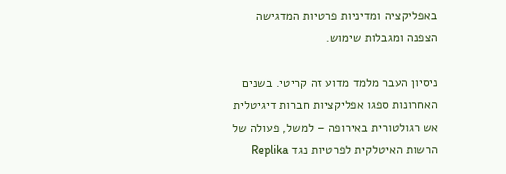באפליקציה ומדיניות פרטיות המדגישה הצפנה ומגבלות שימוש.

ניסיון העבר מלמד מדוע זה קריטי. בשנים האחרונות ספגו אפליקציות חברות דיגיטלית אש רגולטורית באירופה – למשל, פעולה של הרשות האיטלקית לפרטיות נגד Replika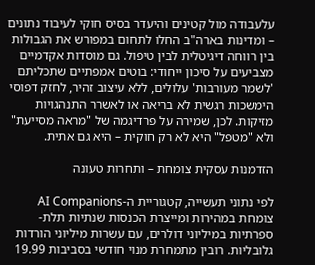עלעבודה מול קטינים והיעדר בסיס חוקי לעיבוד נתונים – ומדינות בארה"ב החלו לתחום במפורש את הגבולות בין רווחה דיגיטלית לבין טיפול. גם מוסדות אקדמיים מצביעים על סיכון ייחודי: בוטים אמפתיים שתכליתם 'לשמר מעורבות' עלולים, ללא עיצוב זהיר, לחזק דפוסי הימשכות רגשית לא בריאה או לאשרר התנהגויות מזיקות. לכן, שמירה על פרדיגמה של "מראה מסייעת" ולא "מטפל" היא לא רק חוקית – היא גם אתית.

הזדמנות עסקית צומחת – ותחרות טעונה

לפי נתוני תעשייה, קטגוריית ה-AI Companions צומחת במהירות ומייצרת הכנסות שנתיות תלת-ספרתיות במיליוני דולרים, עם עשרות מיליוני הורדות גלובליות. רובין מתמחרת מנוי חודשי בסביבות 19.99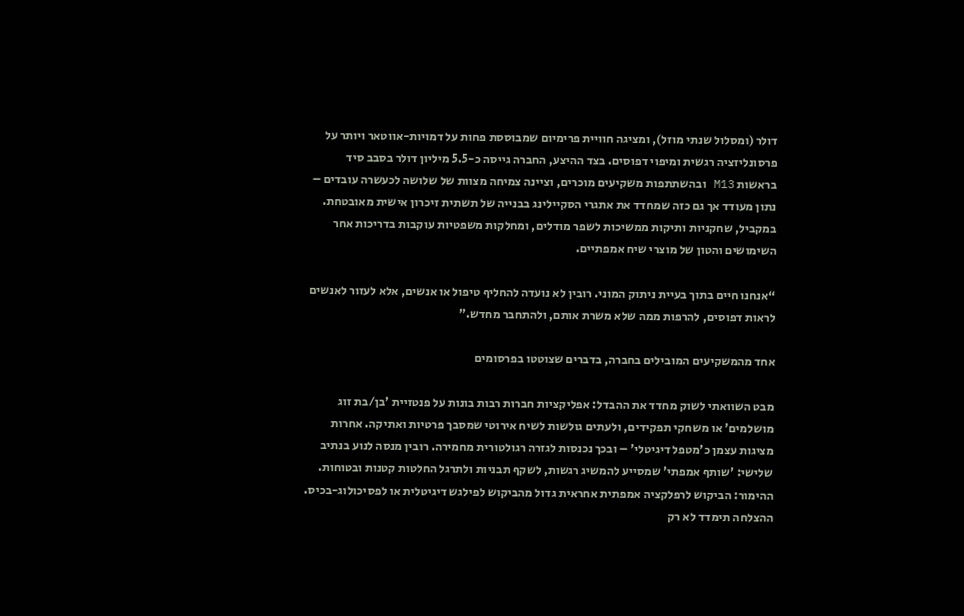דולר (ומסלול שנתי מוזל), ומציגה חוויית פרימיום שמבוססת פחות על דמויות-אווטאר ויותר על פרסונליזציה רגשית ומיפוי דפוסים. בצד ההיצע, החברה גייסה כ-5.5 מיליון דולר בסבב סיד בראשות M13 ובהשתתפות משקיעים מוכרים, וציינה צמיחה מצוות של שלושה לכעשרה עובדים – נתון מעודד אך גם כזה שמחדד את אתגרי הסקיילינג בבנייה של תשתית זיכרון אישית מאובטחת. במקביל, שחקניות ותיקות ממשיכות לשפר מודלים, ומחלקות משפטיות עוקבות בדריכות אחר השימושים והטון של מוצרי שיח אמפתיים.

“אנחנו חיים בתוך בעיית ניתוק המוני. רובין לא נועדה להחליף טיפול או אנשים, אלא לעזור לאנשים לראות דפוסים, להרפות ממה שלא משרת אותם, ולהתחבר מחדש.”

אחד מהמשקיעים המובילים בחברה, בדברים שצוטטו בפרסומים

מבט השוואתי לשוק מחדד את ההבדל: אפליקציות חברות רבות בונות על פנטזיית 'בן/בת זוג מושלמים' או משחקי תפקידים, ולעתים גולשות לשיח אירוטי שמסבך פרטיות ואתיקה. אחרות מציגות עצמן כ'מטפל דיגיטלי' – ובכך נכנסות לגזרה רגולטורית מחמירה. רובין מנסה לנוע בנתיב שלישי: 'שותף אמפתי' שמסייע להמשיג רגשות, לשקף תבניות ולתרגל החלטות קטנות ובטוחות. ההימור: הביקוש לרפלקציה אמפתית אחראית גדול מהביקוש לפילגש דיגיטלית או לפסיכולוג-בכיס. ההצלחה תימדד לא רק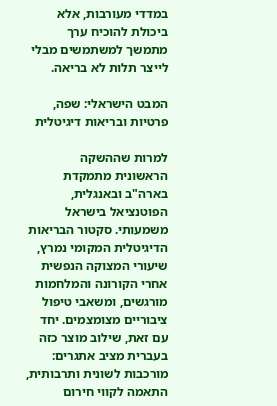במדדי מעורבות, אלא ביכולת להוכיח ערך מתמשך למשתמשים מבלי לייצר תלות לא בריאה.

המבט הישראלי: שפה, פרטיות ובריאות דיגיטלית

למרות שההשקה הראשונית מתמקדת בארה"ב ובאנגלית, הפוטנציאל בישראל משמעותי. סקטור הבריאות הדיגיטלית המקומי נמרץ, שיעורי המצוקה הנפשית אחרי הקורונה והמלחמות מורגשים, ומשאבי טיפול ציבוריים מצומצמים. יחד עם זאת, שילוב מוצר כזה בעברית מציב אתגרים: מורכבות לשונית ותרבותית, התאמה לקווי חירום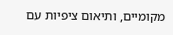מקומיים, ותיאום ציפיות עם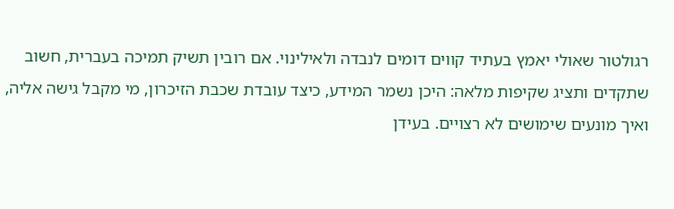רגולטור שאולי יאמץ בעתיד קווים דומים לנבדה ולאילינוי. אם רובין תשיק תמיכה בעברית, חשוב שתקדים ותציג שקיפות מלאה: היכן נשמר המידע, כיצד עובדת שכבת הזיכרון, מי מקבל גישה אליה, ואיך מונעים שימושים לא רצויים. בעידן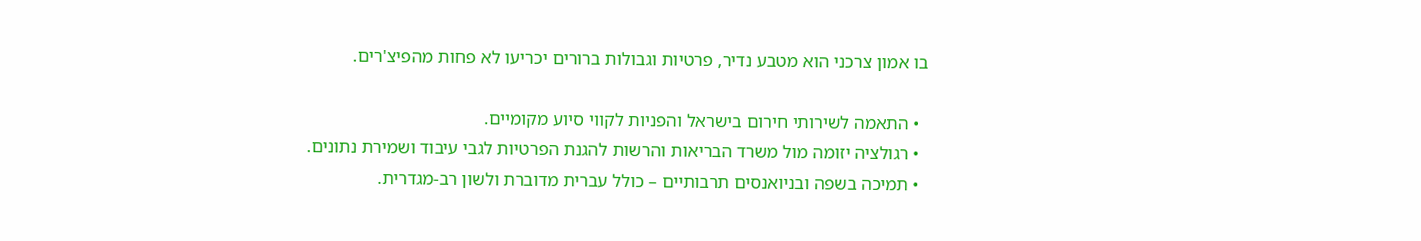בו אמון צרכני הוא מטבע נדיר, פרטיות וגבולות ברורים יכריעו לא פחות מהפיצ'רים.

  • התאמה לשירותי חירום בישראל והפניות לקווי סיוע מקומיים.
  • רגולציה יזומה מול משרד הבריאות והרשות להגנת הפרטיות לגבי עיבוד ושמירת נתונים.
  • תמיכה בשפה ובניואנסים תרבותיים – כולל עברית מדוברת ולשון רב-מגדרית.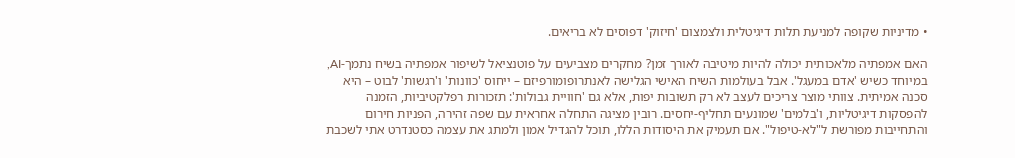• מדיניות שקופה למניעת תלות דיגיטלית ולצמצום 'חיזוק' דפוסים לא בריאים.

האם אמפתיה מלאכותית יכולה להיות מיטיבה לאורך זמן? מחקרים מצביעים על פוטנציאל לשיפור אמפתיה בשיח נתמך-AI, במיוחד כשיש 'אדם במעגל'. אבל בעולמות השיח האישי הגלישה לאנתרופומורפיזם – ייחוס 'כוונות' ו'רגשות' לבוט – היא סכנה אמיתית. צוותי מוצר צריכים לעצב לא רק תשובות יפות, אלא גם 'חוויית גבולות': תזכורות רפלקטיביות, הזמנה להפסקות דיגיטליות, ו'בלמים' שמונעים תחליף-יחסים. רובין מציגה התחלה אחראית עם שפה זהירה, הפניות חירום והתחייבות מפורשת ל"לא-טיפול". אם תעמיק את היסודות הללו, תוכל להגדיל אמון ולמתג את עצמה כסטנדרט אתי לשכבת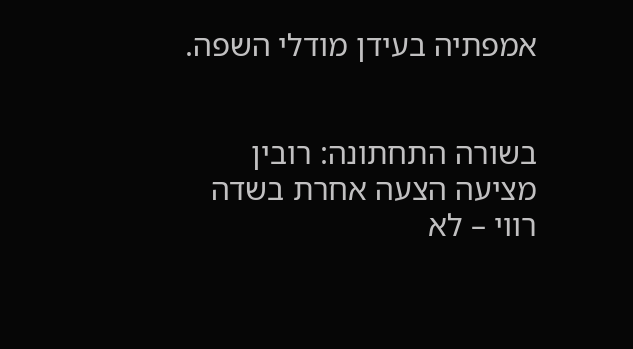אמפתיה בעידן מודלי השפה.


בשורה התחתונה: רובין מציעה הצעה אחרת בשדה רווי – לא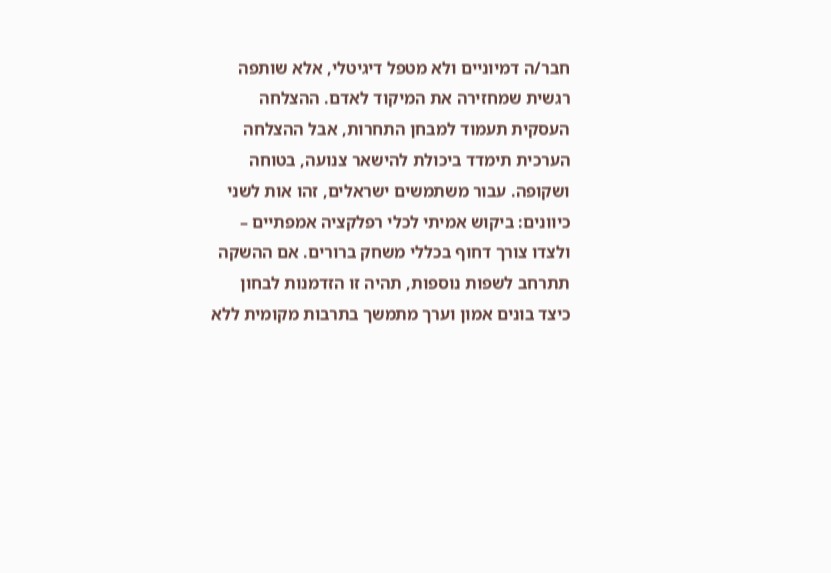חבר/ה דמיוניים ולא מטפל דיגיטלי, אלא שותפה רגשית שמחזירה את המיקוד לאדם. ההצלחה העסקית תעמוד למבחן התחרות, אבל ההצלחה הערכית תימדד ביכולת להישאר צנועה, בטוחה ושקופה. עבור משתמשים ישראלים, זהו אות לשני כיוונים: ביקוש אמיתי לכלי רפלקציה אמפתיים – ולצדו צורך דחוף בכללי משחק ברורים. אם ההשקה תתרחב לשפות נוספות, תהיה זו הזדמנות לבחון כיצד בונים אמון וערך מתמשך בתרבות מקומית ללא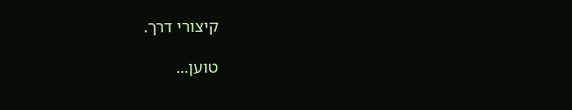קיצורי דרך.

טוען...